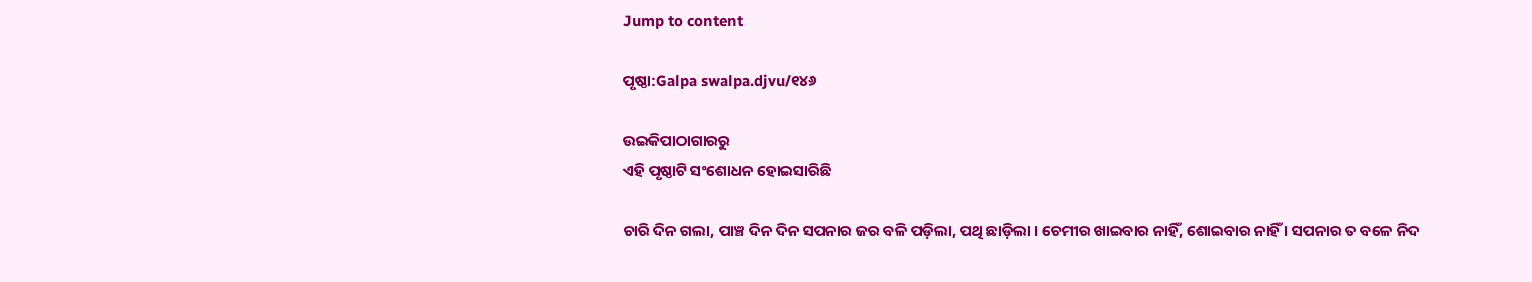Jump to content

ପୃଷ୍ଠା:Galpa swalpa.djvu/୧୪୬

ଉଇକିପାଠାଗାର‌ରୁ
ଏହି ପୃଷ୍ଠାଟି ସଂଶୋଧନ ହୋଇସାରିଛି

ଚାରି ଦିନ ଗଲା, ପାଞ୍ଚ ଦିନ ଦିନ ସପନାର ଜର ବଳି ପଡ଼ିଲା, ପଥି ଛାଡ଼ିଲା । ଚେମୀର ଖାଇବାର ନାହିଁ, ଶୋଇବାର ନାହିଁ । ସପନାର ତ ବଳେ ନିଦ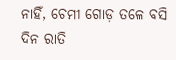ନାହିଁ, ଚେମୀ ଗୋଡ଼ ତଳେ ବସି ଦିନ ରାତି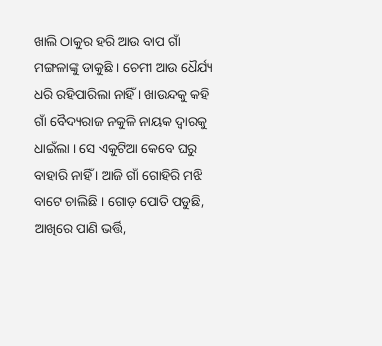ଖାଲି ଠାକୁର ହରି ଆଉ ବାପ ଗାଁ ମଙ୍ଗଳାଙ୍କୁ ଡାକୁଛି । ଚେମୀ ଆଉ ଧୈର୍ଯ୍ୟ ଧରି ରହିପାରିଲା ନାହିଁ । ଖାଉନ୍ଦକୁ କହି ଗାଁ ବୈଦ୍ୟରାଜ ନକୁଳି ନାୟକ ଦ୍ୱାରକୁ ଧାଇଁଲା । ସେ ଏକୁଟିଆ କେବେ ଘରୁ ବାହାରି ନାହିଁ । ଆଜି ଗାଁ ଗୋହିରି ମଝି ବାଟେ ଚାଲିଛି । ଗୋଡ଼ ପୋତି ପଡୁଛି, ଆଖିରେ ପାଣି ଭର୍ତ୍ତି,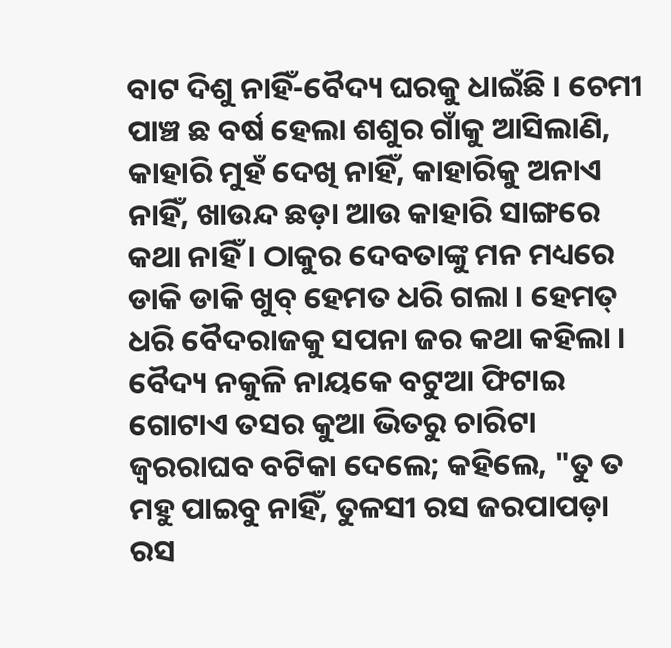ବାଟ ଦିଶୁ ନାହିଁ-ବୈଦ୍ୟ ଘରକୁ ଧାଇଁଛି । ଚେମୀ ପାଞ୍ଚ ଛ ବର୍ଷ ହେଲା ଶଶୁର ଗାଁକୁ ଆସିଲାଣି, କାହାରି ମୁହଁ ଦେଖି ନାହିଁ, କାହାରିକୁ ଅନାଏ ନାହିଁ, ଖାଉନ୍ଦ ଛଡ଼ା ଆଉ କାହାରି ସାଙ୍ଗରେ କଥା ନାହିଁ । ଠାକୁର ଦେବତାଙ୍କୁ ମନ ମଧ୍ୟରେ ଡାକି ଡାକି ଖୁବ୍ ହେମତ ଧରି ଗଲା । ହେମତ୍ ଧରି ବୈଦରାଜକୁ ସପନା ଜର କଥା କହିଲା । ବୈଦ୍ୟ ନକୁଳି ନାୟକେ ବଟୁଆ ଫିଟାଇ ଗୋଟାଏ ତସର କୁଆ ଭିତରୁ ଚାରିଟା ଜ୍ୱରରାଘବ ବଟିକା ଦେଲେ; କହିଲେ, "ତୁ ତ ମହୁ ପାଇବୁ ନାହିଁ, ତୁଳସୀ ରସ ଜରପାପଡ଼ା ରସ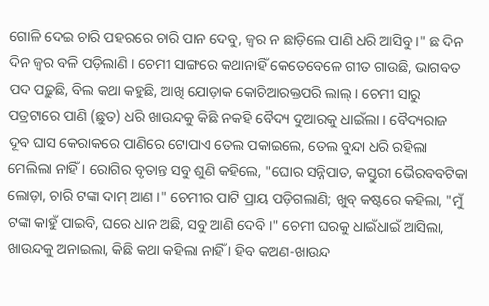ଗୋଳି ଦେଇ ଚାରି ପହରରେ ଚାରି ପାନ ଦେବୁ, ଜ୍ୱର ନ ଛାଡ଼ିଲେ ପାଣି ଧରି ଆସିବୁ ।" ଛ ଦିନ ଦିନ ଜ୍ୱର ବଳି ପଡ଼ିଲାଣି । ଚେମୀ ସାଙ୍ଗରେ କଥାନାହିଁ କେତେବେଳେ ଗୀତ ଗାଉଛି, ଭାଗବତ ପଦ ପଢ଼ୁଛି, ବିଲ କଥା କହୁଛି, ଆଖି ଯୋଡ଼ାକ କୋଚିଆରକ୍ତପରି ଲାଲ୍ । ଚେମୀ ସାରୁ ପତ୍ରଟାରେ ପାଣି (ଛୁତ) ଧରି ଖାଉନ୍ଦକୁ କିଛି ନକହି ବୈଦ୍ୟ ଦୁଆରକୁ ଧାଇଁଲା । ବୈଦ୍ୟରାଜ ଦୂବ ଘାସ କେରାକରେ ପାଣିରେ ଟୋପାଏ ତେଲ ପକାଇଲେ, ତେଲ ବୁନ୍ଦା ଧରି ରହିଲା ମେଲିଲା ନାହିଁ । ରୋଗିର ବୃତାନ୍ତ ସବୁ ଶୁଣି କହିଲେ, "ଘୋର ସନ୍ନିପାତ, କସ୍ତୁରୀ ଭୈରବବଟିକା ଲୋଡ଼ା, ଚାରି ଟଙ୍କା ଦାମ୍ ଆଣ ।" ଚେମୀର ପାଟି ପ୍ରାୟ ପଡ଼ିଗଲାଣି; ଖୁବ୍ କଷ୍ଟରେ କହିଲା, "ମୁଁ ଟଙ୍କା କାହୁଁ ପାଇବି, ଘରେ ଧାନ ଅଛି, ସବୁ ଆଣି ଦେବି ।" ଚେମୀ ଘରକୁ ଧାଇଁଧାଇଁ ଆସିଲା, ଖାଉନ୍ଦକୁ ଅନାଇଲା, କିଛି କଥା କହିଲା ନାହିଁ । ହିବ କଅଣ-ଖାଉନ୍ଦ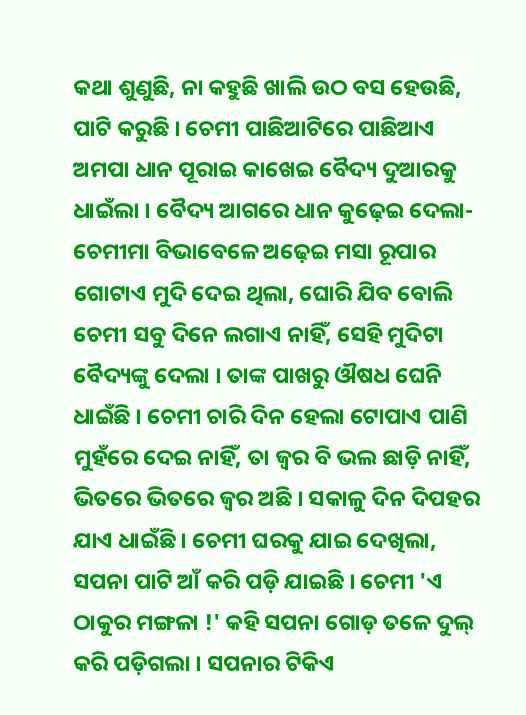କଥା ଶୁଣୁଛି, ନା କହୁଛି ଖାଲି ଉଠ ବସ ହେଉଛି, ପାଟି କରୁଛି । ଚେମୀ ପାଛିଆଟିରେ ପାଛିଆଏ ଅମପା ଧାନ ପୂରାଇ କାଖେଇ ବୈଦ୍ୟ ଦୁଆରକୁ ଧାଇଁଲା । ବୈଦ୍ୟ ଆଗରେ ଧାନ କୁଢ଼େଇ ଦେଲା-ଚେମୀମା ବିଭାବେଳେ ଅଢ଼େଇ ମସା ରୂପାର ଗୋଟାଏ ମୁଦି ଦେଇ ଥିଲା, ଘୋରି ଯିବ ବୋଲି ଚେମୀ ସବୁ ଦିନେ ଲଗାଏ ନାହିଁ, ସେହି ମୁଦିଟା ବୈଦ୍ୟଙ୍କୁ ଦେଲା । ତାଙ୍କ ପାଖରୁ ଔଷଧ ଘେନି ଧାଇଁଛି । ଚେମୀ ଚାରି ଦିନ ହେଲା ଟୋପାଏ ପାଣି ମୁହଁରେ ଦେଇ ନାହିଁ, ତା ଜ୍ୱର ବି ଭଲ ଛାଡ଼ି ନାହିଁ, ଭିତରେ ଭିତରେ ଜ୍ୱର ଅଛି । ସକାଳୁ ଦିନ ଦିପହର ଯାଏ ଧାଇଁଛି । ଚେମୀ ଘରକୁ ଯାଇ ଦେଖିଲା, ସପନା ପାଟି ଆଁ କରି ପଡ଼ି ଯାଇଛି । ଚେମୀ 'ଏ ଠାକୁର ମଙ୍ଗଳା !' କହି ସପନା ଗୋଡ଼ ତଳେ ଦୁଲ୍ କରି ପଡ଼ିଗଲା । ସପନାର ଟିକିଏ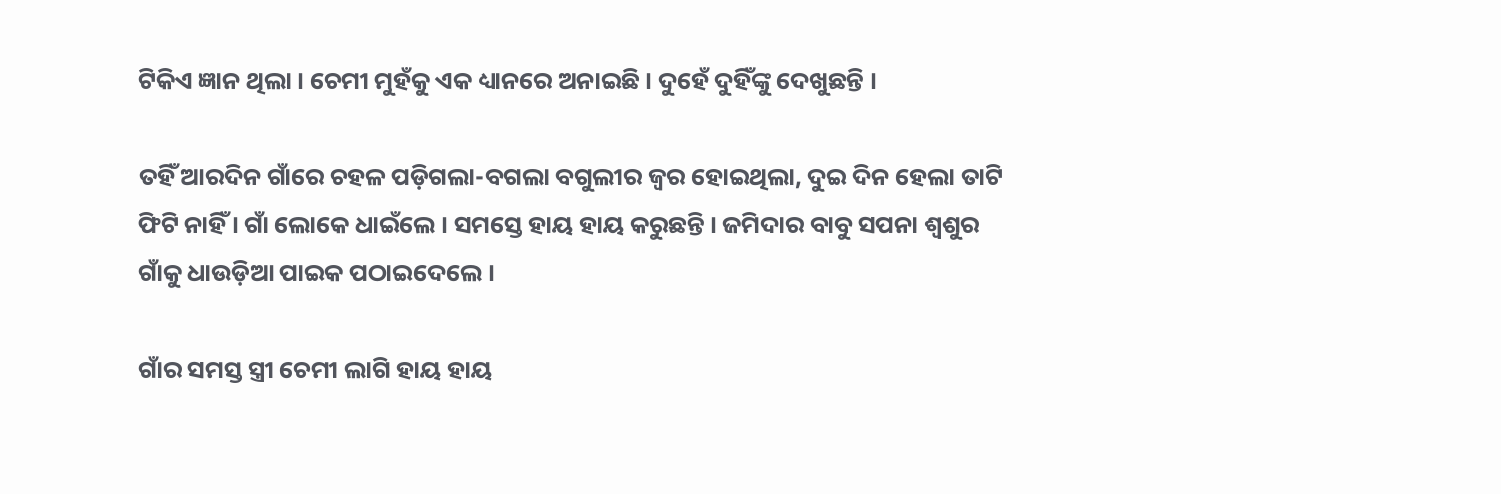ଟିକିଏ ଜ୍ଞାନ ଥିଲା । ଚେମୀ ମୁହଁକୁ ଏକ ଧ୍ୟାନରେ ଅନାଇଛି । ଦୁହେଁ ଦୁହିଁଙ୍କୁ ଦେଖୁଛନ୍ତି ।

ତହିଁ ଆରଦିନ ଗାଁରେ ଚହଳ ପଡ଼ିଗଲା-ବଗଲା ବଗୁଲୀର ଜ୍ୱର ହୋଇଥିଲା, ଦୁଇ ଦିନ ହେଲା ତାଟି ଫିଟି ନାହିଁ । ଗାଁ ଲୋକେ ଧାଇଁଲେ । ସମସ୍ତେ ହାୟ ହାୟ କରୁଛନ୍ତି । ଜମିଦାର ବାବୁ ସପନା ଶ୍ୱଶୁର ଗାଁକୁ ଧାଉଡ଼ିଆ ପାଇକ ପଠାଇଦେଲେ ।

ଗାଁର ସମସ୍ତ ସ୍ତ୍ରୀ ଚେମୀ ଲାଗି ହାୟ ହାୟ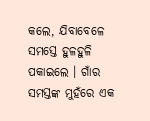କଲେ, ଯିବାବେଳେ ସମସ୍ତେ ହୁଳହୁଳି ପକାଇଲେ । ଗାଁର ସମସ୍ତଙ୍କ ମୁହଁରେ ଏକ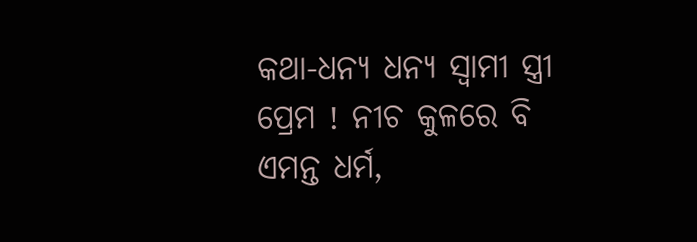କଥା-ଧନ୍ୟ ଧନ୍ୟ ସ୍ୱାମୀ ସ୍ତ୍ରୀ ପ୍ରେମ ! ନୀଚ କୁଳରେ ବି ଏମନ୍ତ ଧର୍ମ,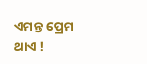ଏମନ୍ତ ପ୍ରେମ ଥାଏ !